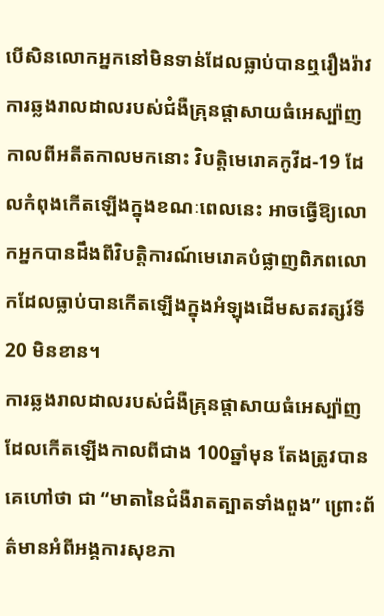បើសិនលោកអ្នកនៅមិនទាន់ដែលធ្លាប់បានឮរឿងរ៉ាវការឆ្លងរាលដាលរបស់ជំងឺគ្រុនផ្ដាសាយធំអេស្ប៉ាញកាលពីអតីតកាលមកនោះ វិបត្តិមេរោគកូវីដ-19 ដែលកំពុងកើតឡើងក្នុងខណៈពេលនេះ អាចធ្វើឱ្យលោកអ្នកបានដឹងពីវិបត្តិការណ៍មេរោគបំផ្លាញពិភពលោកដែលធ្លាប់បានកើតឡើងក្នុងអំឡុងដើមសតវត្សរ៍ទី20 មិនខាន។
ការឆ្លងរាលដាលរបស់ជំងឺគ្រុនផ្ដាសាយធំអេស្ប៉ាញ ដែលកើតឡើងកាលពីជាង 100ឆ្នាំមុន តែងត្រូវបានគេហៅថា ជា “មាតានៃជំងឺរាតត្បាតទាំងពួង” ព្រោះព័ត៌មានអំពីអង្គការសុខភា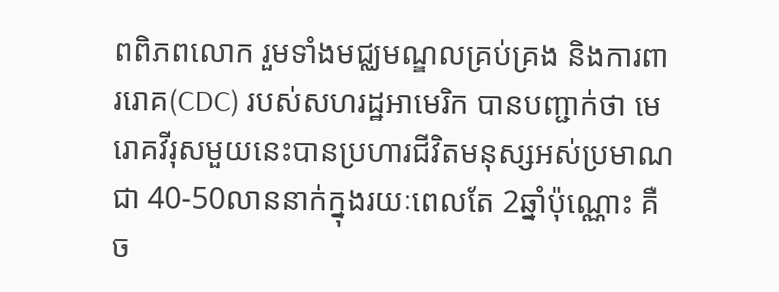ពពិភពលោក រួមទាំងមជ្ឈមណ្ឌលគ្រប់គ្រង និងការពាររោគ(CDC) របស់សហរដ្ឋអាមេរិក បានបញ្ជាក់ថា មេរោគវីរុសមួយនេះបានប្រហារជីវិតមនុស្សអស់ប្រមាណជា 40-50លាននាក់ក្នុងរយៈពេលតែ 2ឆ្នាំប៉ុណ្ណោះ គឺច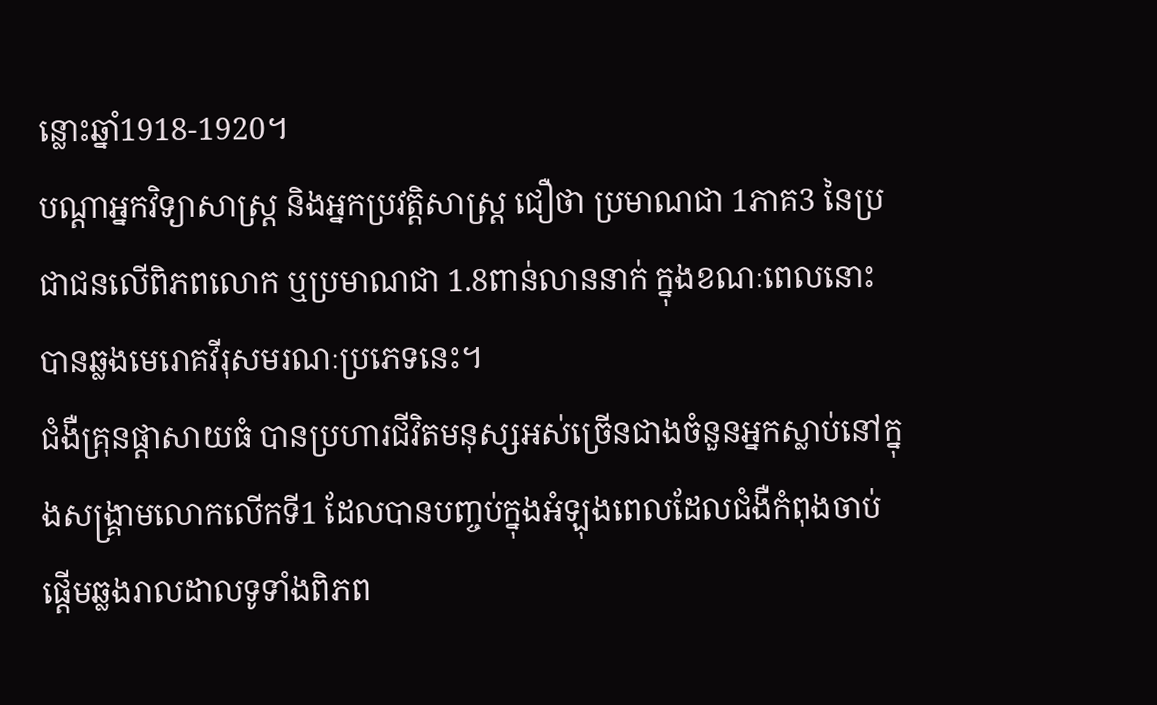ន្លោះឆ្នាំ1918-1920។
បណ្ដាអ្នកវិទ្យាសាស្ត្រ និងអ្នកប្រវត្តិសាស្ត្រ ជឿថា ប្រមាណជា 1ភាគ3 នៃប្រជាជនលើពិភពលោក ឬប្រមាណជា 1.8ពាន់លាននាក់ ក្នុងខណៈពេលនោះ បានឆ្លងមេរោគវីរុសមរណៈប្រភេទនេះ។
ជំងឺគ្រុនផ្ដាសាយធំ បានប្រហារជីវិតមនុស្សអស់ច្រើនជាងចំនួនអ្នកស្លាប់នៅក្នុងសង្គ្រាមលោកលើកទី1 ដែលបានបញ្ចប់ក្នុងអំឡុងពេលដែលជំងឺកំពុងចាប់ផ្ដើមឆ្លងរាលដាលទូទាំងពិភព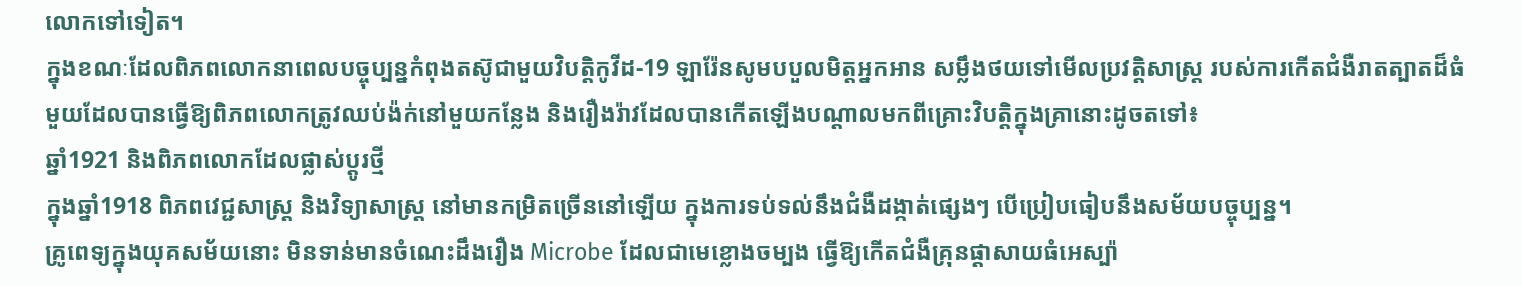លោកទៅទៀត។
ក្នុងខណៈដែលពិភពលោកនាពេលបច្ចុប្បន្នកំពុងតស៊ូជាមួយវិបត្តិកូវីដ-19 ឡារ៉ែនសូមបបួលមិត្តអ្នកអាន សម្លឹងថយទៅមើលប្រវត្តិសាស្ត្រ របស់ការកើតជំងឺរាតត្បាតដ៏ធំមួយដែលបានធ្វើឱ្យពិភពលោកត្រូវឈប់ង៉ក់នៅមួយកន្លែង និងរឿងរ៉ាវដែលបានកើតឡើងបណ្ដាលមកពីគ្រោះវិបត្តិក្នុងគ្រានោះដូចតទៅ៖
ឆ្នាំ1921 និងពិភពលោកដែលផ្លាស់ប្ដូរថ្មី
ក្នុងឆ្នាំ1918 ពិភពវេជ្ជសាស្ត្រ និងវិទ្យាសាស្ត្រ នៅមានកម្រិតច្រើននៅឡើយ ក្នុងការទប់ទល់នឹងជំងឺដង្កាត់ផ្សេងៗ បើប្រៀបធៀបនឹងសម័យបច្ចុប្បន្ន។
គ្រូពេទ្យក្នុងយុគសម័យនោះ មិនទាន់មានចំណេះដឹងរឿង Microbe ដែលជាមេខ្លោងចម្បង ធ្វើឱ្យកើតជំងឺគ្រុនផ្ដាសាយធំអេស្ប៉ា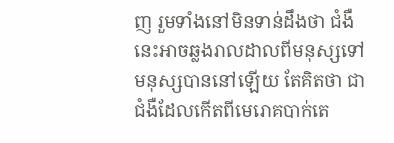ញ រួមទាំងនៅមិនទាន់ដឹងថា ជំងឺនេះអាចឆ្លងរាលដាលពីមនុស្សទៅមនុស្សបាននៅឡើយ តែគិតថា ជាជំងឺដែលកើតពីមេរោគបាក់តេ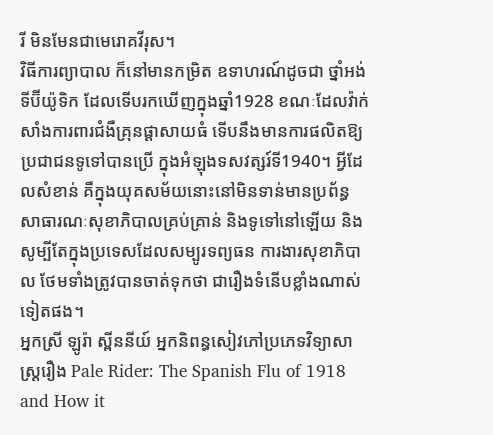រី មិនមែនជាមេរោគវីរុស។
វិធីការព្យាបាល ក៏នៅមានកម្រិត ឧទាហរណ៍ដូចជា ថ្នាំអង់ទីប៊ីយ៉ូទិក ដែលទើបរកឃើញក្នុងឆ្នាំ1928 ខណៈដែលវ៉ាក់សាំងការពារជំងឺគ្រុនផ្ដាសាយធំ ទើបនឹងមានការផលិតឱ្យប្រជាជនទូទៅបានប្រើ ក្នុងអំឡុងទសវត្សរ៍ទី1940។ អ្វីដែលសំខាន់ គឺក្នុងយុគសម័យនោះនៅមិនទាន់មានប្រព័ន្ធសាធារណៈសុខាភិបាលគ្រប់គ្រាន់ និងទូទៅនៅឡើយ និងសូម្បីតែក្នុងប្រទេសដែលសម្បូរទព្យធន ការងារសុខាភិបាល ថែមទាំងត្រូវបានចាត់ទុកថា ជារឿងទំនើបខ្លាំងណាស់ទៀតផង។
អ្នកស្រី ឡូរ៉ា ស្ពីននីយ៍ អ្នកនិពន្ធសៀវភៅប្រភេទវិទ្យាសាស្ត្ររឿង Pale Rider: The Spanish Flu of 1918 and How it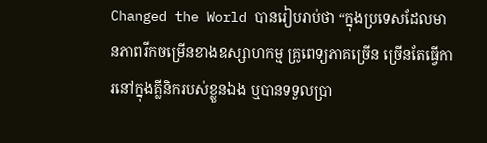Changed the World បានរៀបរាប់ថា “ក្នុងប្រទេសដែលមានភាពរីកចម្រើនខាងឧស្សាហកម្ម គ្រូពេទ្យភាគច្រើន ច្រើនតែធ្វើការនៅក្នុងគ្លីនិករបស់ខ្លួនឯង ឬបានទទួលប្រា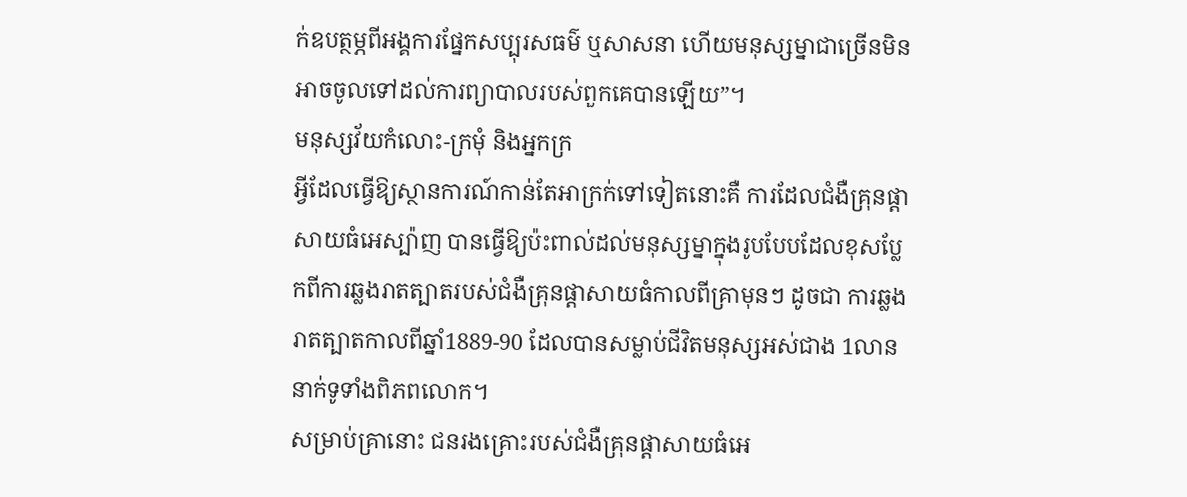ក់ឧបត្ថម្ភពីអង្គការផ្នែកសប្បុរសធម៌ ឬសាសនា ហើយមនុស្សម្នាជាច្រើនមិនអាចចូលទៅដល់ការព្យាបាលរបស់ពួកគេបានឡើយ”។
មនុស្សវ័យកំលោះ-ក្រមុំ និងអ្នកក្រ
អ្វីដែលធ្វើឱ្យស្ថានការណ៍កាន់តែអាក្រក់ទៅទៀតនោះគឺ ការដែលជំងឺគ្រុនផ្ដាសាយធំអេស្ប៉ាញ បានធ្វើឱ្យប៉ះពាល់ដល់មនុស្សម្នាក្នុងរូបបែបដែលខុសប្លែកពីការឆ្លងរាតត្បាតរបស់ជំងឺគ្រុនផ្ដាសាយធំកាលពីគ្រាមុនៗ ដូចជា ការឆ្លងរាតត្បាតកាលពីឆ្នាំ1889-90 ដែលបានសម្លាប់ជីវិតមនុស្សអស់ជាង 1លាននាក់ទូទាំងពិភពលោក។
សម្រាប់គ្រានោះ ជនរងគ្រោះរបស់ជំងឺគ្រុនផ្ដាសាយធំអេ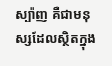ស្ប៉ាញ គឺជាមនុស្សដែលស្ថិតក្នុង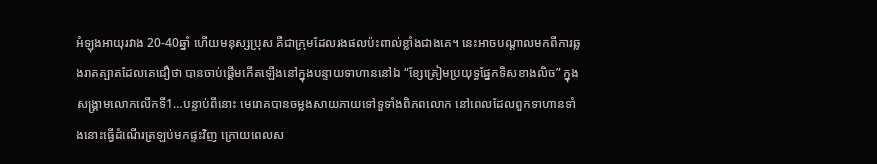អំឡុងអាយុរវាង 20-40ឆ្នាំ ហើយមនុស្សប្រុស គឺជាក្រុមដែលរងផលប៉ះពាល់ខ្លាំងជាងគេ។ នេះអាចបណ្ដាលមកពីការឆ្លងរាតត្បាតដែលគេជឿថា បានចាប់ផ្ដើមកើតឡើងនៅក្នុងបន្ទាយទាហាននៅឯ “ខ្សែត្រៀមប្រយុទ្ធផ្នែកទិសខាងលិច” ក្នុងសង្គ្រាមលោកលើកទី1…បន្ទាប់ពីនោះ មេរោគបានចម្លងសាយភាយទៅទួទាំងពិភពលោក នៅពេលដែលពួកទាហានទាំងនោះធ្វើដំណើរត្រឡប់មកផ្ទះវិញ ក្រោយពេលស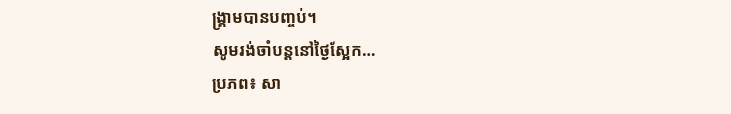ង្គ្រាមបានបញ្ចប់។
សូមរង់ចាំបន្តនៅថ្ងៃស្អែក…
ប្រភព៖ សា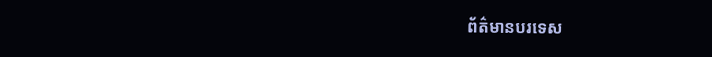ព័ត៌មានបរទេស